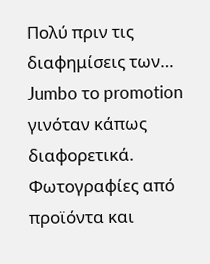Πολύ πριν τις διαφημίσεις των… Jumbo το promotion γινόταν κάπως διαφορετικά. Φωτογραφίες από προϊόντα και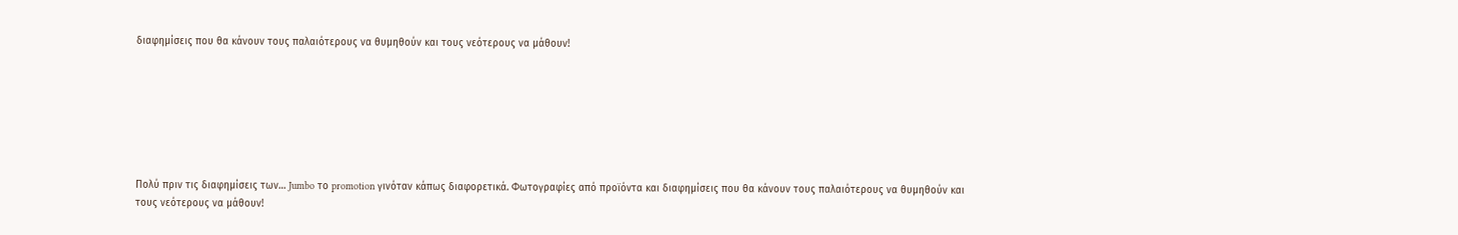διαφημίσεις που θα κάνουν τους παλαιότερους να θυμηθούν και τους νεότερους να μάθουν!







Πολύ πριν τις διαφημίσεις των… Jumbo το promotion γινόταν κάπως διαφορετικά. Φωτογραφίες από προϊόντα και διαφημίσεις που θα κάνουν τους παλαιότερους να θυμηθούν και τους νεότερους να μάθουν!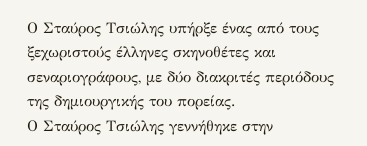Ο Σταύρος Τσιώλης υπήρξε ένας από τους ξεχωριστούς έλληνες σκηνοθέτες και σεναριογράφους, με δύο διακριτές περιόδους της δημιουργικής του πορείας.
Ο Σταύρος Τσιώλης γεννήθηκε στην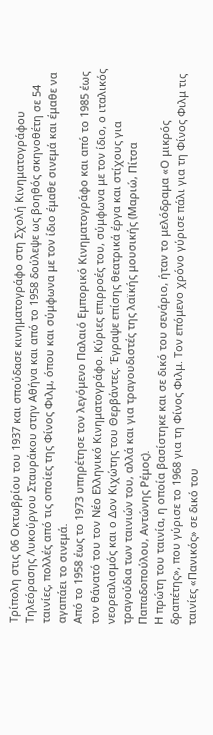Τρίπολη στις 06 Οκτωβρίου του 1937 και σπούδασε κινηματογράφο στη Σχολή Κινηματογράφου Τηλεόρασης Λυκούργου Σταυράκου στην Αθήνα και από το 1958 δούλεψε ως βοηθός σκηνοθέτη σε 54 ταινίες, πολλές από τις οποίες της Φίνος Φιλμ, όπου και σύμφωνα με τον ίδιο έμαθε σινεμά και έμαθε να αγαπάει το σινεμά.
Από το 1958 έως το 1973 υπηρέτησε τον λεγόμενο Παλαιό Εμπορικό Κινηματογράφο και από το 1985 έως τον θάνατό του τον Νέο Ελληνικό Κινηματογράφο. Κύριες επιρροές του, σύμφωνα με τον ίδιο, ο ιταλικός νεορεαλισμός και ο Δον Κιχώτης του Θερβάντες. Έγραψε επίσης θεατρικά έργα και στίχους για τραγούδια των ταινιών του, αλλά και για τραγουδιστές της λαϊκής μουσικής (Μαριώ, Πίτσα Παπαδοπούλου, Αντώνης Ρέμος).
Η πρώτη του ταινία, η οποία βασίστηκε και σε δικό του σενάριο, ήταν το μελόδραμα «Ο μικρός δραπέτης», που γύρισε το 1968 για τη Φίνος Φιλμ. Τον επόμενο χρόνο γύρισε πάλι για τη Φίνος Φιλμ τις ταινίες «Πανικός» σε δικό του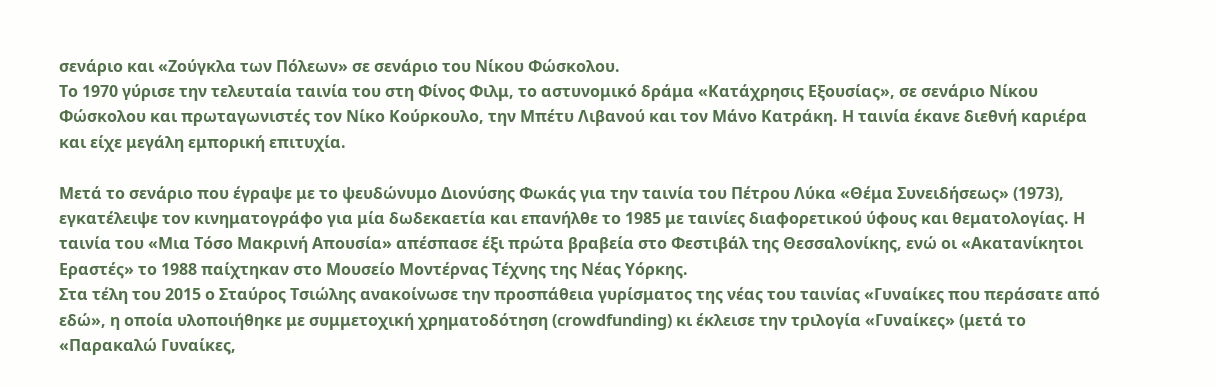σενάριο και «Ζούγκλα των Πόλεων» σε σενάριο του Νίκου Φώσκολου.
Το 1970 γύρισε την τελευταία ταινία του στη Φίνος Φιλμ, το αστυνομικό δράμα «Κατάχρησις Εξουσίας», σε σενάριο Νίκου Φώσκολου και πρωταγωνιστές τον Νίκο Κούρκουλο, την Μπέτυ Λιβανού και τον Μάνο Κατράκη. Η ταινία έκανε διεθνή καριέρα και είχε μεγάλη εμπορική επιτυχία.

Μετά το σενάριο που έγραψε με το ψευδώνυμο Διονύσης Φωκάς για την ταινία του Πέτρου Λύκα «Θέμα Συνειδήσεως» (1973), εγκατέλειψε τον κινηματογράφο για μία δωδεκαετία και επανήλθε το 1985 με ταινίες διαφορετικού ύφους και θεματολογίας. Η ταινία του «Μια Τόσο Μακρινή Απουσία» απέσπασε έξι πρώτα βραβεία στο Φεστιβάλ της Θεσσαλονίκης, ενώ οι «Ακατανίκητοι Εραστές» το 1988 παίχτηκαν στο Μουσείο Μοντέρνας Τέχνης της Νέας Υόρκης.
Στα τέλη του 2015 ο Σταύρος Τσιώλης ανακοίνωσε την προσπάθεια γυρίσματος της νέας του ταινίας «Γυναίκες που περάσατε από εδώ», η οποία υλοποιήθηκε με συμμετοχική χρηματοδότηση (crowdfunding) κι έκλεισε την τριλογία «Γυναίκες» (μετά το «Παρακαλώ Γυναίκες,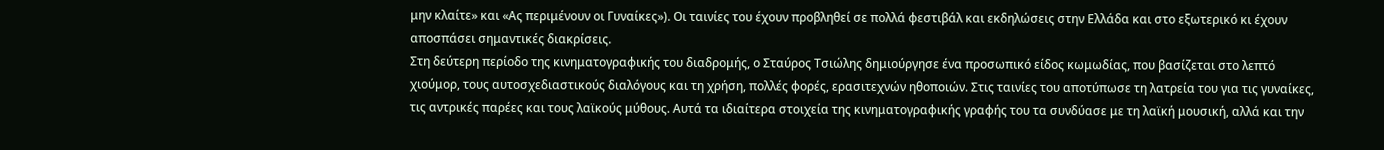μην κλαίτε» και «Ας περιμένουν οι Γυναίκες»). Οι ταινίες του έχουν προβληθεί σε πολλά φεστιβάλ και εκδηλώσεις στην Ελλάδα και στο εξωτερικό κι έχουν αποσπάσει σημαντικές διακρίσεις.
Στη δεύτερη περίοδο της κινηματογραφικής του διαδρομής, ο Σταύρος Τσιώλης δημιούργησε ένα προσωπικό είδος κωμωδίας, που βασίζεται στο λεπτό χιούμορ, τους αυτοσχεδιαστικούς διαλόγους και τη χρήση, πολλές φορές, ερασιτεχνών ηθοποιών. Στις ταινίες του αποτύπωσε τη λατρεία του για τις γυναίκες, τις αντρικές παρέες και τους λαϊκούς μύθους. Αυτά τα ιδιαίτερα στοιχεία της κινηματογραφικής γραφής του τα συνδύασε με τη λαϊκή μουσική, αλλά και την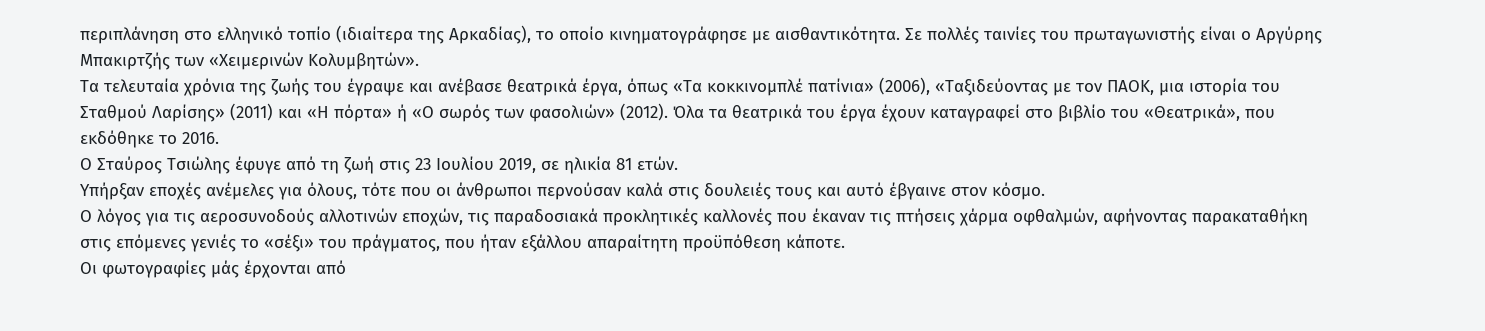περιπλάνηση στο ελληνικό τοπίο (ιδιαίτερα της Αρκαδίας), το οποίο κινηματογράφησε με αισθαντικότητα. Σε πολλές ταινίες του πρωταγωνιστής είναι ο Αργύρης Μπακιρτζής των «Χειμερινών Κολυμβητών».
Τα τελευταία χρόνια της ζωής του έγραψε και ανέβασε θεατρικά έργα, όπως «Τα κοκκινομπλέ πατίνια» (2006), «Ταξιδεύοντας με τον ΠΑΟΚ, μια ιστορία του Σταθμού Λαρίσης» (2011) και «Η πόρτα» ή «Ο σωρός των φασολιών» (2012). Όλα τα θεατρικά του έργα έχουν καταγραφεί στο βιβλίο του «Θεατρικά», που εκδόθηκε το 2016.
Ο Σταύρος Τσιώλης έφυγε από τη ζωή στις 23 Ιουλίου 2019, σε ηλικία 81 ετών.
Υπήρξαν εποχές ανέμελες για όλους, τότε που οι άνθρωποι περνούσαν καλά στις δουλειές τους και αυτό έβγαινε στον κόσμο.
Ο λόγος για τις αεροσυνοδούς αλλοτινών εποχών, τις παραδοσιακά προκλητικές καλλονές που έκαναν τις πτήσεις χάρμα οφθαλμών, αφήνοντας παρακαταθήκη στις επόμενες γενιές το «σέξι» του πράγματος, που ήταν εξάλλου απαραίτητη προϋπόθεση κάποτε.
Οι φωτογραφίες μάς έρχονται από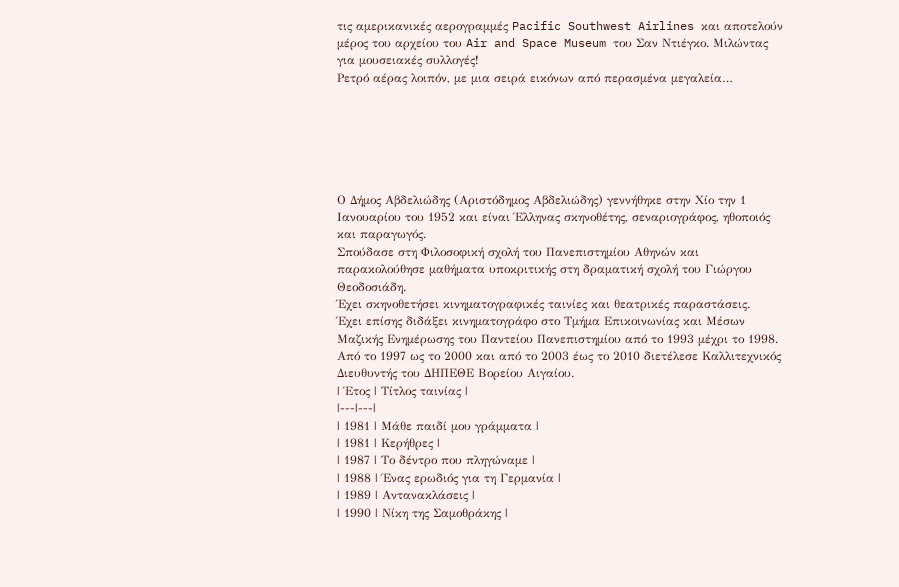τις αμερικανικές αερογραμμές Pacific Southwest Airlines και αποτελούν μέρος του αρχείου του Air and Space Museum του Σαν Ντιέγκο. Μιλώντας για μουσειακές συλλογές!
Ρετρό αέρας λοιπόν, με μια σειρά εικόνων από περασμένα μεγαλεία…






Ο Δήμος Αβδελιώδης (Αριστόδημος Αβδελιώδης) γεννήθηκε στην Χίο την 1 Ιανουαρίου του 1952 και είναι Έλληνας σκηνοθέτης, σεναριογράφος, ηθοποιός και παραγωγός.
Σπούδασε στη Φιλοσοφική σχολή του Πανεπιστημίου Αθηνών και παρακολούθησε μαθήματα υποκριτικής στη δραματική σχολή του Γιώργου Θεοδοσιάδη.
Έχει σκηνοθετήσει κινηματογραφικές ταινίες και θεατρικές παραστάσεις.
Έχει επίσης διδάξει κινηματογράφο στο Τμήμα Επικοινωνίας και Μέσων Μαζικής Ενημέρωσης του Παντείου Πανεπιστημίου από το 1993 μέχρι το 1998.
Από το 1997 ως το 2000 και από το 2003 έως το 2010 διετέλεσε Καλλιτεχνικός Διευθυντής του ΔΗΠΕΘΕ Βορείου Αιγαίου.
| Έτος | Τίτλος ταινίας |
|---|---|
| 1981 | Μάθε παιδί μου γράμματα |
| 1981 | Κερήθρες |
| 1987 | Το δέντρο που πληγώναμε |
| 1988 | Ένας ερωδιός για τη Γερμανία |
| 1989 | Αντανακλάσεις |
| 1990 | Νίκη της Σαμοθράκης |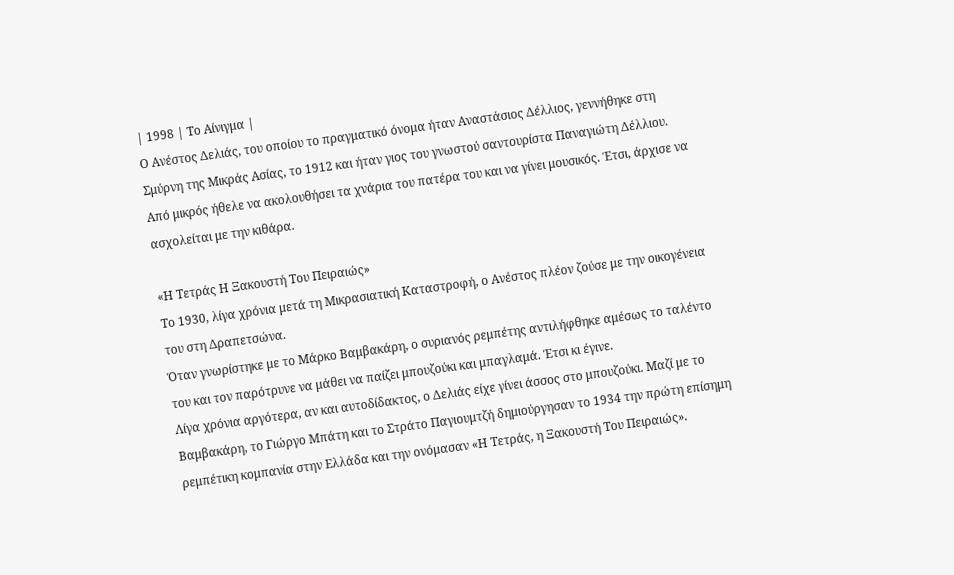| 1998 | Το Αίνιγμα |
Ο Ανέστος Δελιάς, του οποίου το πραγματικό όνομα ήταν Αναστάσιος Δέλλιος, γεννήθηκε στη Σμύρνη της Μικράς Ασίας, το 1912 και ήταν γιος του γνωστού σαντουρίστα Παναγιώτη Δέλλιου.
Από μικρός ήθελε να ακολουθήσει τα χνάρια του πατέρα του και να γίνει μουσικός. Έτσι, άρχισε να ασχολείται με την κιθάρα.

«Η Τετράς Η Ξακουστή Του Πειραιώς»
Το 1930, λίγα χρόνια μετά τη Μικρασιατική Καταστροφή, ο Ανέστος πλέον ζούσε με την οικογένεια του στη Δραπετσώνα.
Όταν γνωρίστηκε με το Μάρκο Βαμβακάρη, ο συριανός ρεμπέτης αντιλήφθηκε αμέσως το ταλέντο του και τον παρότρυνε να μάθει να παίζει μπουζούκι και μπαγλαμά. Έτσι κι έγινε.
Λίγα χρόνια αργότερα, αν και αυτοδίδακτος, ο Δελιάς είχε γίνει άσσος στο μπουζούκι. Μαζί με το Βαμβακάρη, το Γιώργο Μπάτη και το Στράτο Παγιουμτζή δημιούργησαν το 1934 την πρώτη επίσημη ρεμπέτικη κομπανία στην Ελλάδα και την ονόμασαν «Η Τετράς, η Ξακουστή Του Πειραιώς».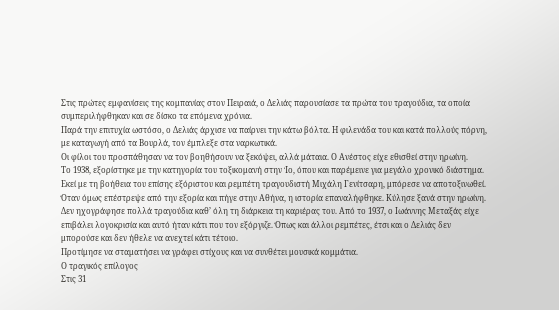Στις πρώτες εμφανίσεις της κομπανίας στον Πειραιά, ο Δελιάς παρουσίασε τα πρώτα του τραγούδια, τα οποία συμπεριλήφθηκαν και σε δίσκο τα επόμενα χρόνια.
Παρά την επιτυχία ωστόσο, ο Δελιάς άρχισε να παίρνει την κάτω βόλτα. Η φιλενάδα του και κατά πολλούς πόρνη, με καταγωγή από τα Βουρλά, τον έμπλεξε στα ναρκωτικά.
Οι φίλοι του προσπάθησαν να τον βοηθήσουν να ξεκόψει, αλλά μάταια. Ο Ανέστος είχε εθισθεί στην ηρωίνη.
Το 1938, εξορίστηκε με την κατηγορία του τοξικομανή στην Ίο, όπου και παρέμεινε για μεγάλο χρονικό διάστημα.
Εκεί με τη βοήθεια του επίσης εξόριστου και ρεμπέτη τραγουδιστή Μιχάλη Γενίτσαρη, μπόρεσε να αποτοξινωθεί.
Όταν όμως επέστρεψε από την εξορία και πήγε στην Αθήνα, η ιστορία επαναλήφθηκε. Κύλησε ξανά στην ηρωίνη.
Δεν ηχογράφησε πολλά τραγούδια καθ’ όλη τη διάρκεια τη καριέρας του. Από το 1937, ο Ιωάννης Μεταξάς είχε επιβάλει λογοκρισία και αυτό ήταν κάτι που τον εξόργιζε. Όπως και άλλοι ρεμπέτες, έτσι και ο Δελιάς δεν μπορούσε και δεν ήθελε να ανεχτεί κάτι τέτοιο.
Προτίμησε να σταματήσει να γράφει στίχους και να συνθέτει μουσικά κομμάτια.
Ο τραγικός επίλογος
Στις 31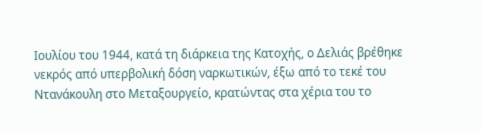Ιουλίου του 1944, κατά τη διάρκεια της Κατοχής, ο Δελιάς βρέθηκε νεκρός από υπερβολική δόση ναρκωτικών, έξω από το τεκέ του Ντανάκουλη στο Μεταξουργείο, κρατώντας στα χέρια του το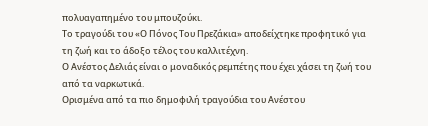πολυαγαπημένο του μπουζούκι.
Το τραγούδι του «Ο Πόνος Του Πρεζάκια» αποδείχτηκε προφητικό για τη ζωή και το άδοξο τέλος του καλλιτέχνη.
Ο Ανέστος Δελιάς είναι ο μοναδικός ρεμπέτης που έχει χάσει τη ζωή του από τα ναρκωτικά.
Ορισμένα από τα πιο δημοφιλή τραγούδια του Ανέστου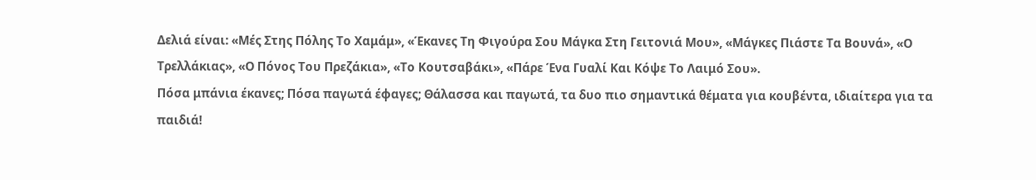Δελιά είναι: «Μές Στης Πόλης Το Χαμάμ», «Έκανες Τη Φιγούρα Σου Μάγκα Στη Γειτονιά Μου», «Μάγκες Πιάστε Τα Βουνά», «Ο Τρελλάκιας», «Ο Πόνος Του Πρεζάκια», «Το Κουτσαβάκι», «Πάρε Ένα Γυαλί Και Κόψε Το Λαιμό Σου».
Πόσα μπάνια έκανες; Πόσα παγωτά έφαγες; Θάλασσα και παγωτά, τα δυο πιο σημαντικά θέματα για κουβέντα, ιδιαίτερα για τα παιδιά!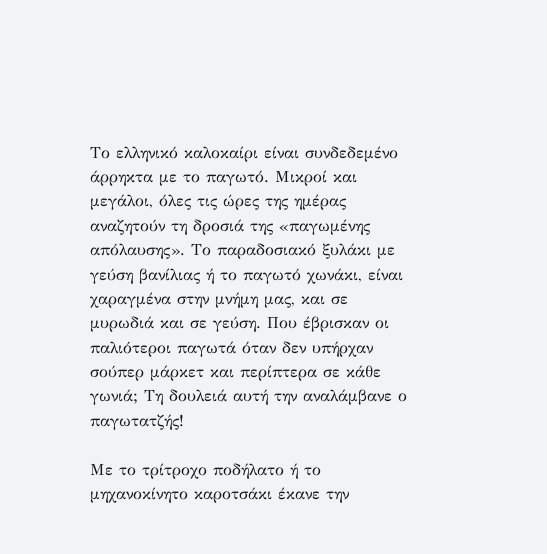Το ελληνικό καλοκαίρι είναι συνδεδεμένο άρρηκτα με το παγωτό. Μικροί και μεγάλοι, όλες τις ώρες της ημέρας αναζητούν τη δροσιά της «παγωμένης απόλαυσης». Το παραδοσιακό ξυλάκι με γεύση βανίλιας ή το παγωτό χωνάκι, είναι χαραγμένα στην μνήμη μας, και σε μυρωδιά και σε γεύση. Που έβρισκαν οι παλιότεροι παγωτά όταν δεν υπήρχαν σούπερ μάρκετ και περίπτερα σε κάθε γωνιά; Τη δουλειά αυτή την αναλάμβανε ο παγωτατζής!

Με το τρίτροχο ποδήλατο ή το μηχανοκίνητο καροτσάκι έκανε την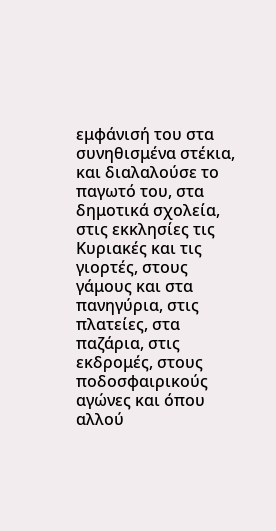εμφάνισή του στα συνηθισμένα στέκια, και διαλαλούσε το παγωτό του, στα δημοτικά σχολεία, στις εκκλησίες τις Κυριακές και τις γιορτές, στους γάμους και στα πανηγύρια, στις πλατείες, στα παζάρια, στις εκδρομές, στους ποδοσφαιρικούς αγώνες και όπου αλλού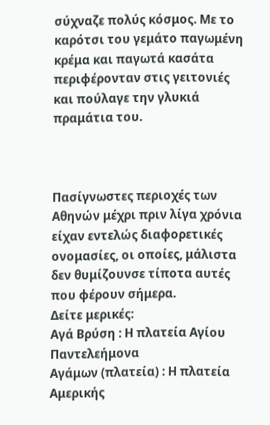σύχναζε πολύς κόσμος. Με το καρότσι του γεμάτο παγωμένη κρέμα και παγωτά κασάτα περιφέρονταν στις γειτονιές και πούλαγε την γλυκιά πραμάτια του.



Πασίγνωστες περιοχές των Αθηνών μέχρι πριν λίγα χρόνια είχαν εντελώς διαφορετικές ονομασίες, οι οποίες, μάλιστα δεν θυμίζουνσε τίποτα αυτές που φέρουν σήμερα.
Δείτε μερικές:
Αγά Βρύση : Η πλατεία Αγίου Παντελεήμονα
Αγάμων (πλατεία) : Η πλατεία Αμερικής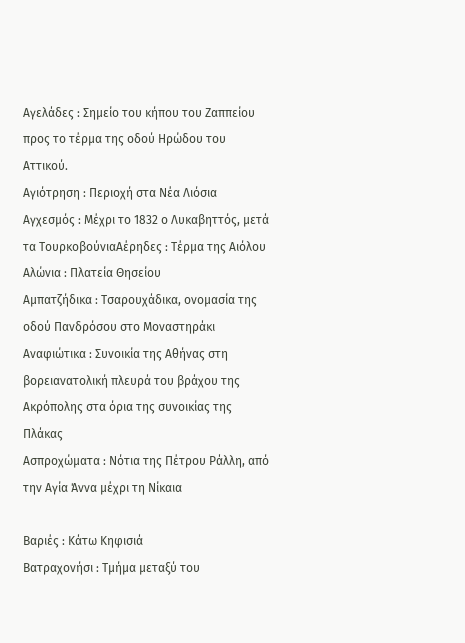Αγελάδες : Σημείο του κήπου του Ζαππείου προς το τέρμα της οδού Ηρώδου του Αττικού.
Αγιότρηση : Περιοχή στα Νέα Λιόσια
Αγχεσμός : Μέχρι το 1832 ο Λυκαβηττός, μετά τα ΤουρκοβούνιαΑέρηδες : Τέρμα της Αιόλου
Αλώνια : Πλατεία Θησείου
Αμπατζήδικα : Τσαρουχάδικα, ονομασία της οδού Πανδρόσου στο Μοναστηράκι
Αναφιώτικα : Συνοικία της Αθήνας στη βορειανατολική πλευρά του βράχου της Ακρόπολης στα όρια της συνοικίας της Πλάκας
Ασπροχώματα : Νότια της Πέτρου Ράλλη, από την Αγία Άννα μέχρι τη Νίκαια

Βαριές : Κάτω Κηφισιά
Βατραχονήσι : Τμήμα μεταξύ του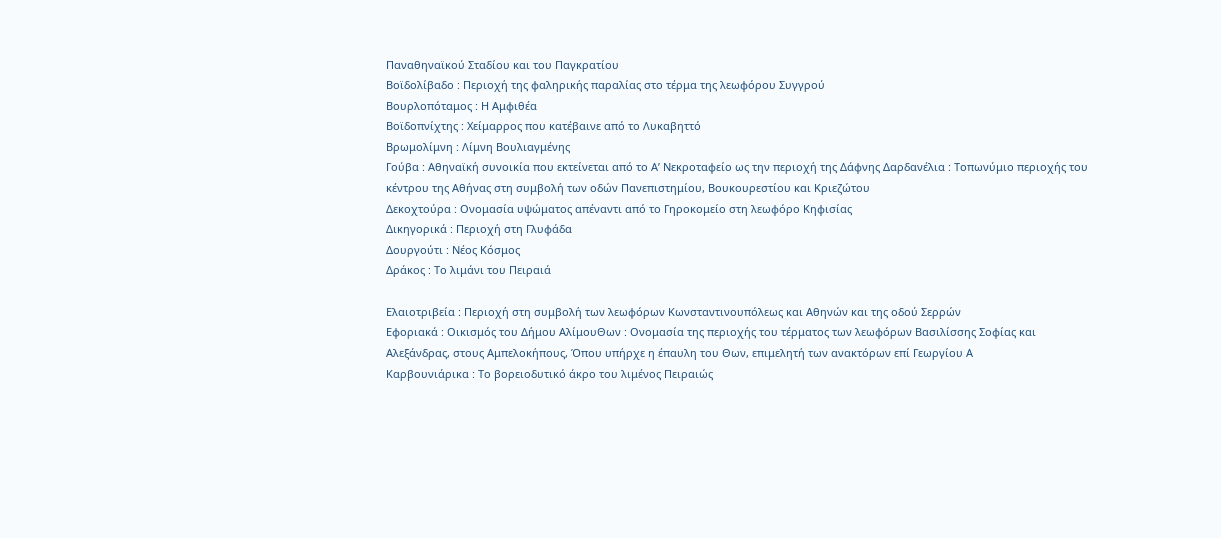Παναθηναϊκού Σταδίου και του Παγκρατίου
Βοϊδολίβαδο : Περιοχή της φαληρικής παραλίας στο τέρμα της λεωφόρου Συγγρού
Βουρλοπόταμος : Η Αμφιθέα
Βοϊδοπνίχτης : Χείμαρρος που κατέβαινε από το Λυκαβηττό
Βρωμολίμνη : Λίμνη Βουλιαγμένης
Γούβα : Αθηναϊκή συνοικία που εκτείνεται από το Α’ Νεκροταφείο ως την περιοχή της Δάφνης Δαρδανέλια : Τοπωνύμιο περιοχής του κέντρου της Αθήνας στη συμβολή των οδών Πανεπιστημίου, Βουκουρεστίου και Κριεζώτου
Δεκοχτούρα : Ονομασία υψώματος απέναντι από το Γηροκομείο στη λεωφόρο Κηφισίας
Δικηγορικά : Περιοχή στη Γλυφάδα
Δουργούτι : Νέος Κόσμος
Δράκος : Το λιμάνι του Πειραιά

Ελαιοτριβεία : Περιοχή στη συμβολή των λεωφόρων Κωνσταντινουπόλεως και Αθηνών και της οδού Σερρών
Εφοριακά : Οικισμός του Δήμου ΑλίμουΘων : Ονομασία της περιοχής του τέρματος των λεωφόρων Βασιλίσσης Σοφίας και Αλεξάνδρας, στους Αμπελοκήπους, Όπου υπήρχε η έπαυλη του Θων, επιμελητή των ανακτόρων επί Γεωργίου Α
Καρβουνιάρικα : Το βορειοδυτικό άκρο του λιμένος Πειραιώς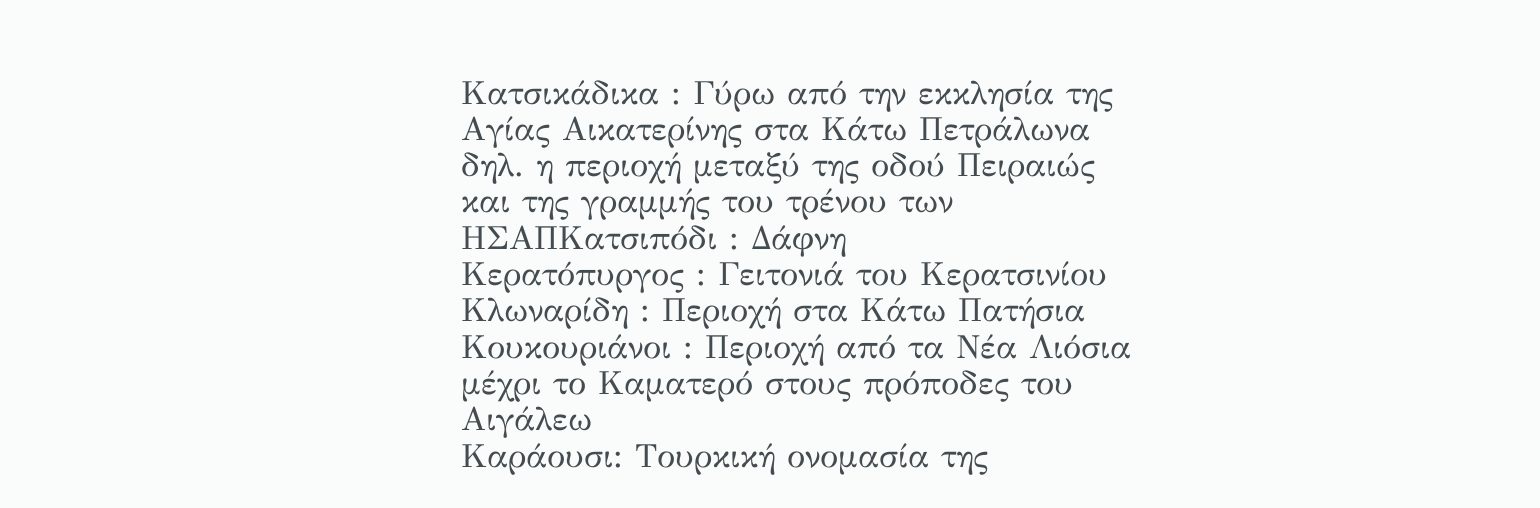Κατσικάδικα : Γύρω από την εκκλησία της Αγίας Αικατερίνης στα Κάτω Πετράλωνα δηλ. η περιοχή μεταξύ της οδού Πειραιώς και της γραμμής του τρένου των ΗΣΑΠΚατσιπόδι : Δάφνη
Κερατόπυργος : Γειτονιά του Κερατσινίου
Κλωναρίδη : Περιοχή στα Κάτω Πατήσια
Κουκουριάνοι : Περιοχή από τα Νέα Λιόσια μέχρι το Καματερό στους πρόποδες του Αιγάλεω
Καράουσι: Τουρκική ονομασία της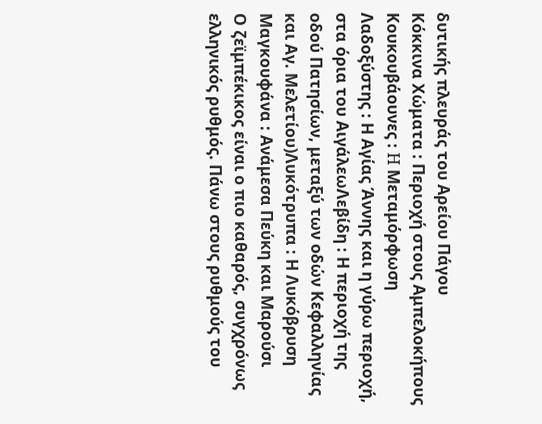δυτικής πλευράς του Αρείου Πάγου
Κόκκινα Χώματα : Περιοχή στους Αμπελοκήπους
Κουκουβάουνες : H Μεταμόρφωση
Λαδοξύστης : Η Αγίας Άννης και η γύρω περιοχή, στα όρια του ΑιγάλεωΛεβίδη : Η περιοχή της οδού Πατησίων, μεταξύ των οδών Κεφαλληνίας και Αγ. Μελετίου)Λυκότρυπα : Η Λυκόβρυση
Μαγκουφάνα : Ανάμεσα Πεύκη και Μαρούσι
Ο ζεϊμπέκικος είναι ο πιο καθαρός, συγχρόνως ελληνικός ρυθμός. Πάνω στους ρυθμούς του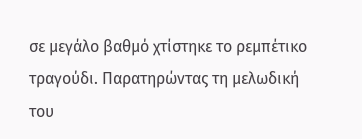σε μεγάλο βαθμό χτίστηκε το ρεμπέτικο τραγούδι. Παρατηρώντας τη μελωδική του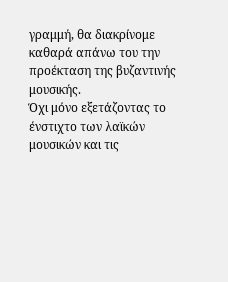γραμμή, θα διακρίνομε καθαρά απάνω του την προέκταση της βυζαντινής μουσικής.
Όχι μόνο εξετάζοντας το ένστιχτο των λαϊκών μουσικών και τις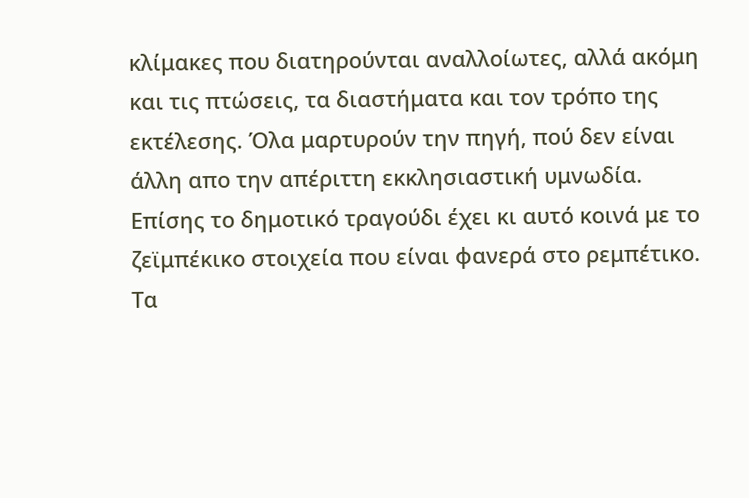κλίμακες που διατηρούνται αναλλοίωτες, αλλά ακόμη και τις πτώσεις, τα διαστήματα και τον τρόπο της εκτέλεσης. Όλα μαρτυρούν την πηγή, πού δεν είναι άλλη απο την απέριττη εκκλησιαστική υμνωδία. Επίσης το δημοτικό τραγούδι έχει κι αυτό κοινά με το ζεϊμπέκικο στοιχεία που είναι φανερά στο ρεμπέτικο.
Τα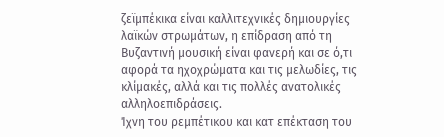ζεϊμπέκικα είναι καλλιτεχνικές δημιουργίες λαϊκών στρωμάτων, η επίδραση από τη Βυζαντινή μουσική είναι φανερή και σε ό,τι αφορά τα ηχοχρώματα και τις μελωδίες, τις κλίμακές, αλλά και τις πολλές ανατολικές αλληλοεπιδράσεις.
Ίχνη του ρεμπέτικου και κατ επέκταση του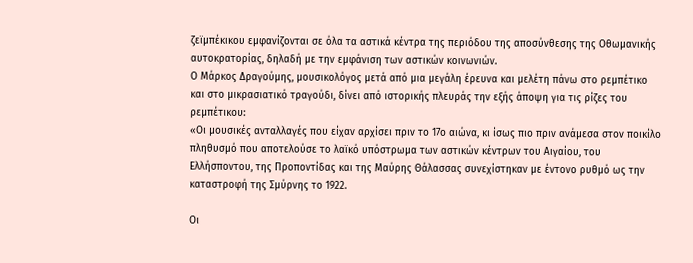ζεϊμπέκικου εμφανίζονται σε όλα τα αστικά κέντρα της περιόδου της αποσύνθεσης της Οθωμανικής αυτοκρατορίας, δηλαδή με την εμφάνιση των αστικών κοινωνιών.
Ο Μάρκος Δραγούμης, μουσικολόγος μετά από μια μεγάλη έρευνα και μελέτη πάνω στο ρεμπέτικο και στο μικρασιατικό τραγούδι, δίνει από ιστορικής πλευράς την εξής άποψη για τις ρίζες του ρεμπέτικου:
«Οι μουσικές ανταλλαγές που είχαν αρχίσει πριν το 17ο αιώνα, κι ίσως πιο πριν ανάμεσα στον ποικίλο πληθυσμό που αποτελούσε το λαϊκό υπόστρωμα των αστικών κέντρων του Αιγαίου, του Ελλήσποντου, της Προποντίδας και της Μαύρης Θάλασσας συνεχίστηκαν με έντονο ρυθμό ως την καταστροφή της Σμύρνης το 1922.

Οι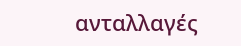ανταλλαγές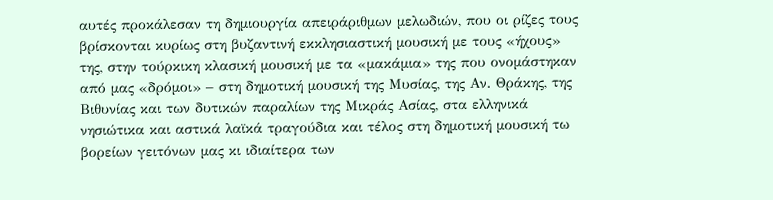αυτές προκάλεσαν τη δημιουργία απειράριθμων μελωδιών, που οι ρίζες τους βρίσκονται κυρίως στη βυζαντινή εκκλησιαστική μουσική με τους «ήχους» της, στην τούρκικη κλασική μουσική με τα «μακάμια» της που ονομάστηκαν από μας «δρόμοι» – στη δημοτική μουσική της Μυσίας, της Αν. Θράκης, της Βιθυνίας και των δυτικών παραλίων της Μικράς Ασίας, στα ελληνικά νησιώτικα και αστικά λαϊκά τραγούδια και τέλος στη δημοτική μουσική τω βορείων γειτόνων μας κι ιδιαίτερα των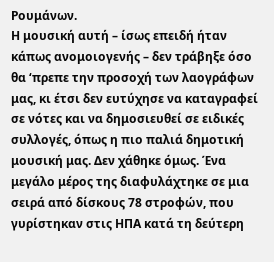Ρουμάνων.
Η μουσική αυτή – ίσως επειδή ήταν κάπως ανομοιογενής – δεν τράβηξε όσο θα ‘πρεπε την προσοχή των λαογράφων μας, κι έτσι δεν ευτύχησε να καταγραφεί σε νότες και να δημοσιευθεί σε ειδικές συλλογές, όπως η πιο παλιά δημοτική μουσική μας. Δεν χάθηκε όμως. Ένα μεγάλο μέρος της διαφυλάχτηκε σε μια σειρά από δίσκους 78 στροφών, που γυρίστηκαν στις ΗΠΑ κατά τη δεύτερη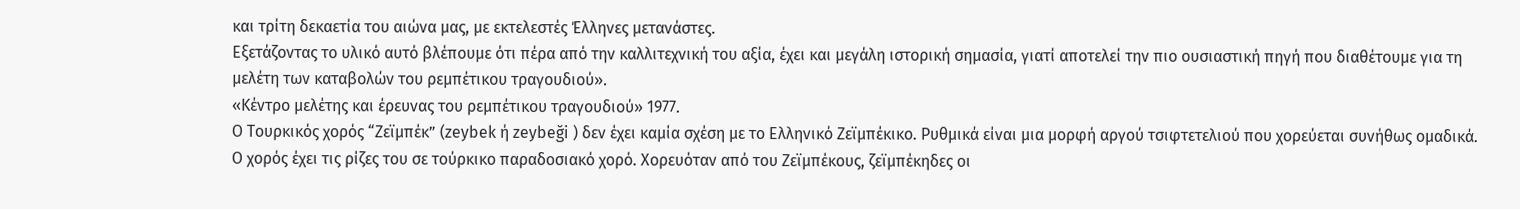και τρίτη δεκαετία του αιώνα μας, με εκτελεστές Έλληνες μετανάστες.
Εξετάζοντας το υλικό αυτό βλέπουμε ότι πέρα από την καλλιτεχνική του αξία, έχει και μεγάλη ιστορική σημασία, γιατί αποτελεί την πιο ουσιαστική πηγή που διαθέτουμε για τη μελέτη των καταβολών του ρεμπέτικου τραγουδιού».
«Κέντρο μελέτης και έρευνας του ρεμπέτικου τραγουδιού» 1977.
Ο Τουρκικός χορός “Ζεϊμπέκ” (zeybek ή zeybeği ) δεν έχει καμία σχέση με το Ελληνικό Ζεϊμπέκικο. Ρυθμικά είναι μια μορφή αργού τσιφτετελιού που χορεύεται συνήθως ομαδικά.
Ο χορός έχει τις ρίζες του σε τούρκικο παραδοσιακό χορό. Χορευόταν από του Ζεϊμπέκους, ζεϊμπέκηδες οι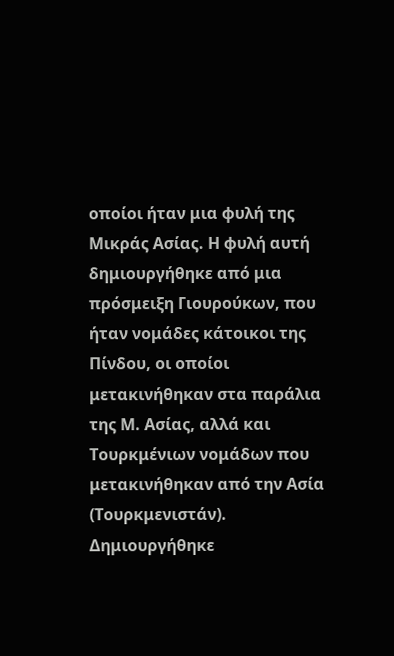οποίοι ήταν μια φυλή της Μικράς Ασίας. Η φυλή αυτή δημιουργήθηκε από μια πρόσμειξη Γιουρούκων, που ήταν νομάδες κάτοικοι της Πίνδου, οι οποίοι μετακινήθηκαν στα παράλια της Μ. Ασίας, αλλά και Τουρκμένιων νομάδων που μετακινήθηκαν από την Ασία (Τουρκμενιστάν).
Δημιουργήθηκε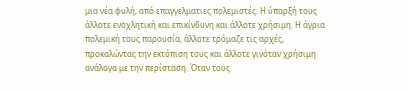μια νέα φυλή, από επαγγελματιες πολεμιστές. Η ύπαρξή τους άλλοτε ενοχλητική και επικίνδυνη και άλλοτε χρήσιμη. Η άγρια πολεμική τους παρουσία, άλλοτε τρόμαζε τις αρχές, προκαλώντας την εκτόπιση τους και άλλοτε γινόταν χρήσιμη ανάλογα με την περίσταση. Όταν τους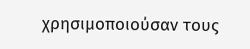χρησιμοποιούσαν τους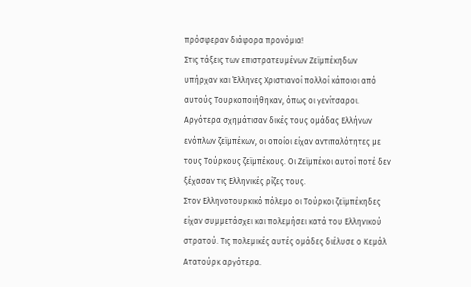πρόσφεραν διάφορα προνόμια!
Στις τάξεις των επιστρατευμένων Ζεϊμπέκηδων υπήρχαν και Έλληνες Χριστιανοί πολλοί κάποιοι από αυτούς Τουρκοποιήθηκαν, όπως οι γενίτσαροι. Αργότερα σχημάτισαν δικές τους ομάδας Ελλήνων ενόπλων ζεϊμπέκων, οι οποίοι είχαν αντιπαλότητες με τους Τούρκους ζεϊμπέκους. Οι Ζεϊμπέκοι αυτοί ποτέ δεν ξέχασαν τις Ελληνικές ρίζες τους.
Στον Ελληνοτουρκικό πόλεμο οι Τούρκοι ζεϊμπέκηδες είχαν συμμετάσχει και πολεμήσει κατά του Ελληνικού στρατού. Τις πολεμικές αυτές ομάδες διέλυσε ο Κεμάλ Ατατούρκ αργότερα.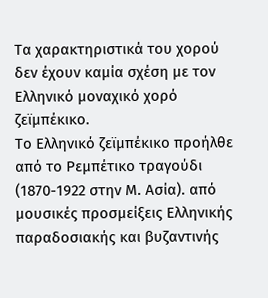Τα χαρακτηριστικά του χορού δεν έχουν καμία σχέση με τον Ελληνικό μοναχικό χορό ζεϊμπέκικο.
Το Ελληνικό ζεϊμπέκικο προήλθε από το Ρεμπέτικο τραγούδι (1870-1922 στην Μ. Ασία). από μουσικές προσμείξεις Ελληνικής παραδοσιακής και βυζαντινής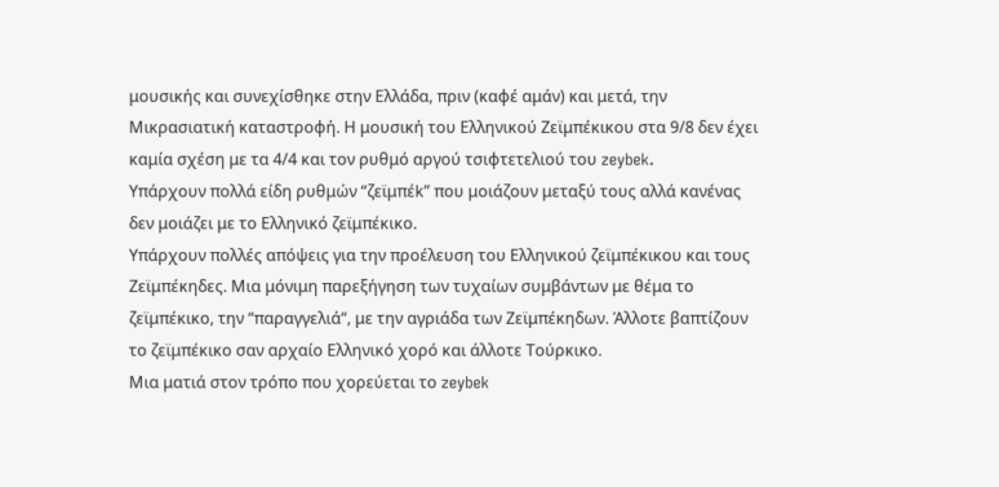μουσικής και συνεχίσθηκε στην Ελλάδα, πριν (καφέ αμάν) και μετά, την Μικρασιατική καταστροφή. Η μουσική του Ελληνικού Ζεϊμπέκικου στα 9/8 δεν έχει καμία σχέση με τα 4/4 και τον ρυθμό αργού τσιφτετελιού του zeybek.
Υπάρχουν πολλά είδη ρυθμών “ζεϊμπέk” που μοιάζουν μεταξύ τους αλλά κανένας δεν μοιάζει με το Ελληνικό ζεϊμπέκικο.
Υπάρχουν πολλές απόψεις για την προέλευση του Ελληνικού ζεϊμπέκικου και τους Ζεϊμπέκηδες. Μια μόνιμη παρεξήγηση των τυχαίων συμβάντων με θέμα το ζεϊμπέκικο, την “παραγγελιά“, με την αγριάδα των Ζεϊμπέκηδων. Άλλοτε βαπτίζουν το ζεϊμπέκικο σαν αρχαίο Ελληνικό χορό και άλλοτε Τούρκικο.
Μια ματιά στον τρόπο που χορεύεται το zeybek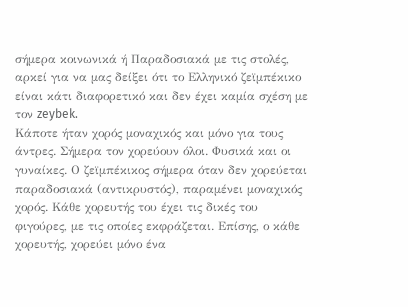σήμερα κοινωνικά ή Παραδοσιακά με τις στολές, αρκεί για να μας δείξει ότι το Ελληνικό ζεϊμπέκικο είναι κάτι διαφορετικό και δεν έχει καμία σχέση με τον zeybek.
Κάποτε ήταν χορός μοναχικός και μόνο για τους άντρες. Σήμερα τον χορεύουν όλοι. Φυσικά και οι γυναίκες. Ο ζεϊμπέκικος σήμερα όταν δεν χορεύεται παραδοσιακά (αντικρυστός), παραμένει μοναχικός χορός. Κάθε χορευτής του έχει τις δικές του φιγούρες, με τις οποίες εκφράζεται. Επίσης, ο κάθε χορευτής, χορεύει μόνο ένα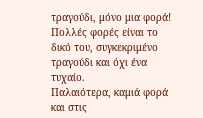τραγούδι, μόνο μια φορά! Πολλές φορές είναι το δικό του, συγκεκριμένο τραγούδι και όχι ένα τυχαίο.
Παλαιότερα, καμιά φορά και στις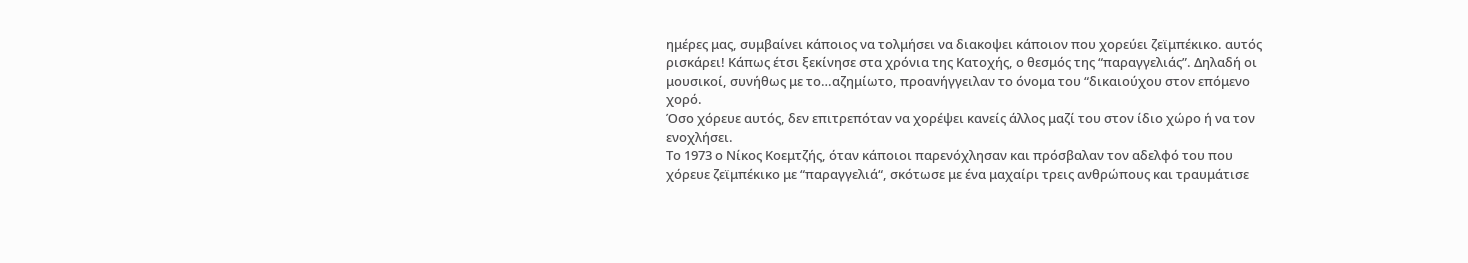ημέρες μας, συμβαίνει κάποιος να τολμήσει να διακοψει κάποιον που χορεύει ζεϊμπέκικο. αυτός ρισκάρει! Κάπως έτσι ξεκίνησε στα χρόνια της Κατοχής, ο θεσμός της “παραγγελιάς”. Δηλαδή οι μουσικοί, συνήθως με το…αζημίωτο, προανήγγειλαν το όνομα του “δικαιούχου στον επόμενο χορό.
Όσο χόρευε αυτός, δεν επιτρεπόταν να χορέψει κανείς άλλος μαζί του στον ίδιο χώρο ή να τον ενοχλήσει.
Το 1973 ο Νίκος Κοεμτζής, όταν κάποιοι παρενόχλησαν και πρόσβαλαν τον αδελφό του που χόρευε ζεϊμπέκικο με “παραγγελιά“, σκότωσε με ένα μαχαίρι τρεις ανθρώπους και τραυμάτισε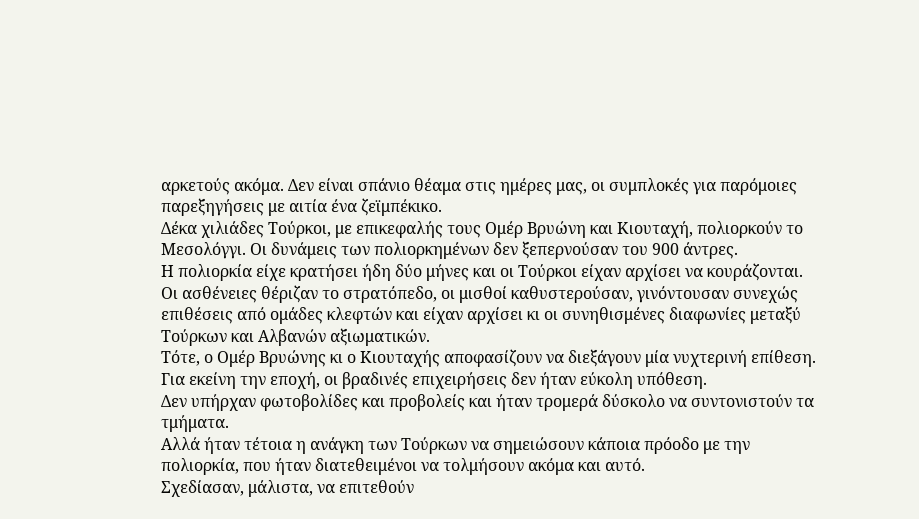αρκετούς ακόμα. Δεν είναι σπάνιο θέαμα στις ημέρες μας, οι συμπλοκές για παρόμοιες παρεξηγήσεις με αιτία ένα ζεϊμπέκικο.
Δέκα χιλιάδες Τούρκοι, με επικεφαλής τους Ομέρ Βρυώνη και Κιουταχή, πολιορκούν το Μεσολόγγι. Οι δυνάμεις των πολιορκημένων δεν ξεπερνούσαν του 900 άντρες.
Η πολιορκία είχε κρατήσει ήδη δύο μήνες και οι Τούρκοι είχαν αρχίσει να κουράζονται.
Οι ασθένειες θέριζαν το στρατόπεδο, οι μισθοί καθυστερούσαν, γινόντουσαν συνεχώς επιθέσεις από ομάδες κλεφτών και είχαν αρχίσει κι οι συνηθισμένες διαφωνίες μεταξύ Τούρκων και Αλβανών αξιωματικών.
Τότε, ο Ομέρ Βρυώνης κι ο Κιουταχής αποφασίζουν να διεξάγουν μία νυχτερινή επίθεση.
Για εκείνη την εποχή, οι βραδινές επιχειρήσεις δεν ήταν εύκολη υπόθεση.
Δεν υπήρχαν φωτοβολίδες και προβολείς και ήταν τρομερά δύσκολο να συντονιστούν τα τμήματα.
Αλλά ήταν τέτοια η ανάγκη των Τούρκων να σημειώσουν κάποια πρόοδο με την πολιορκία, που ήταν διατεθειμένοι να τολμήσουν ακόμα και αυτό.
Σχεδίασαν, μάλιστα, να επιτεθούν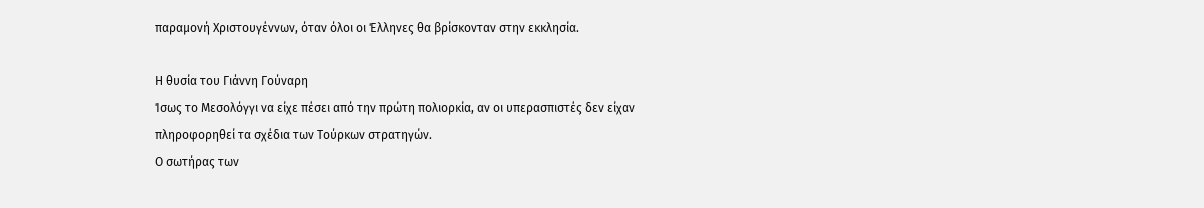παραμονή Χριστουγέννων, όταν όλοι οι Έλληνες θα βρίσκονταν στην εκκλησία.

Η θυσία του Γιάννη Γούναρη
Ίσως το Μεσολόγγι να είχε πέσει από την πρώτη πολιορκία, αν οι υπερασπιστές δεν είχαν πληροφορηθεί τα σχέδια των Τούρκων στρατηγών.
Ο σωτήρας των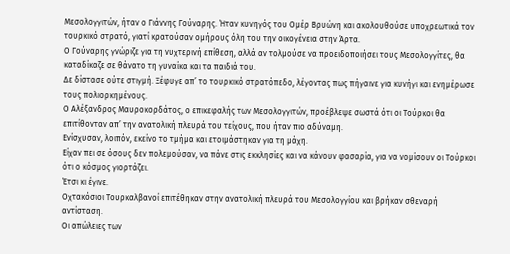Μεσολογγιτών, ήταν ο Γιάννης Γούναρης. Ήταν κυνηγός του Ομέρ Βρυώνη και ακολουθούσε υποχρεωτικά τον τουρκικό στρατό, γιατί κρατούσαν ομήρους όλη του την οικογένεια στην Άρτα.
Ο Γούναρης γνώριζε για τη νυχτερινή επίθεση, αλλά αν τολμούσε να προειδοποιήσει τους Μεσολογγίτες, θα καταδίκαζε σε θάνατο τη γυναίκα και τα παιδιά του.
Δε δίστασε ούτε στιγμή. Ξέφυγε απ’ το τουρκικό στρατόπεδο, λέγοντας πως πήγαινε για κυνήγι και ενημέρωσε τους πολιορκημένους.
Ο Αλέξανδρος Μαυροκορδάτος, ο επικεφαλής των Μεσολογγιτών, προέβλεψε σωστά ότι οι Τούρκοι θα επιτίθονταν απ’ την ανατολική πλευρά του τείχους, που ήταν πιο αδύναμη.
Ενίσχυσαν, λοιπόν, εκείνο το τμήμα και ετοιμάστηκαν για τη μάχη.
Είχαν πει σε όσους δεν πολεμούσαν, να πάνε στις εκκλησίες και να κάνουν φασαρία, για να νομίσουν οι Τούρκοι ότι ο κόσμος γιορτάζει.
Έτσι κι έγινε.
Οχτακόσιοι Τουρκαλβανοί επιτέθηκαν στην ανατολική πλευρά του Μεσολογγίου και βρήκαν σθεναρή αντίσταση.
Οι απώλειες των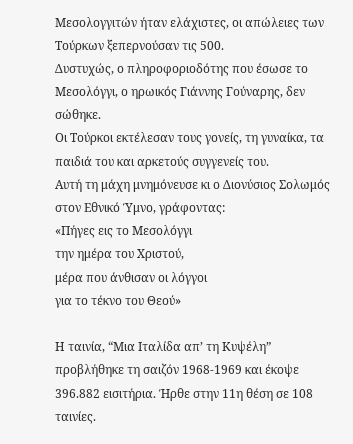Μεσολογγιτών ήταν ελάχιστες, οι απώλειες των Τούρκων ξεπερνούσαν τις 500.
Δυστυχώς, ο πληροφοριοδότης που έσωσε το Μεσολόγγι, ο ηρωικός Γιάννης Γούναρης, δεν σώθηκε.
Οι Τούρκοι εκτέλεσαν τους γονείς, τη γυναίκα, τα παιδιά του και αρκετούς συγγενείς του.
Αυτή τη μάχη μνημόνευσε κι ο Διονύσιος Σολωμός στον Εθνικό Ύμνο, γράφοντας:
«Πήγες εις το Μεσολόγγι
την ημέρα του Χριστού,
μέρα που άνθισαν οι λόγγοι
για το τέκνο του Θεού»

Η ταινία, “Μια Ιταλίδα απ’ τη Κυψέλη” προβλήθηκε τη σαιζόν 1968-1969 και έκοψε 396.882 εισιτήρια. Ήρθε στην 11η θέση σε 108 ταινίες.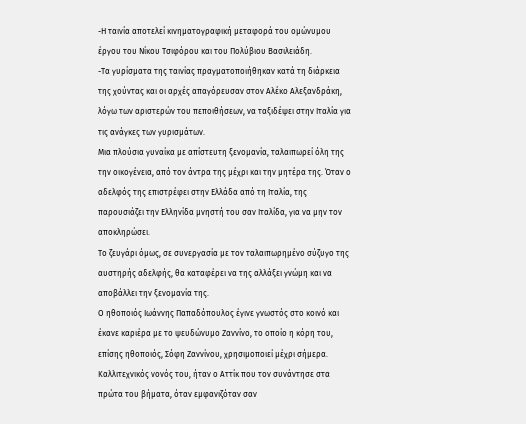-Η ταινία αποτελεί κινηματογραφική μεταφορά του ομώνυμου έργου του Νίκου Τσιφόρου και του Πολύβιου Βασιλειάδη.
-Τα γυρίσματα της ταινίας πραγματοποιήθηκαν κατά τη διάρκεια της χούντας και οι αρχές απαγόρευσαν στον Αλέκο Αλεξανδράκη, λόγω των αριστερών του πεποιθήσεων, να ταξιδέψει στην Ιταλία για τις ανάγκες των γυρισμάτων.
Μια πλούσια γυναίκα με απίστευτη ξενομανία, ταλαιπωρεί όλη της την οικογένεια, από τον άντρα της μέχρι και την μητέρα της. Όταν ο αδελφός της επιστρέφει στην Ελλάδα από τη Ιταλία, της παρουσιάζει την Ελληνίδα μνηστή του σαν Ιταλίδα, για να μην τον αποκληρώσει.
Το ζευγάρι όμως, σε συνεργασία με τον ταλαιπωρημένο σύζυγο της αυστηρής αδελφής, θα καταφέρει να της αλλάξει γνώμη και να αποβάλλει την ξενομανία της.
Ο ηθοποιός Ιωάννης Παπαδόπουλος έγινε γνωστός στο κοινό και έκανε καριέρα με το ψευδώνυμο Ζαννίνο, το οποίο η κόρη του, επίσης ηθοποιός, Σόφη Ζαννίνου, χρησιμοποιεί μέχρι σήμερα.
Καλλιτεχνικός νονός του, ήταν ο Αττίκ που τον συνάντησε στα πρώτα του βήματα, όταν εμφανιζόταν σαν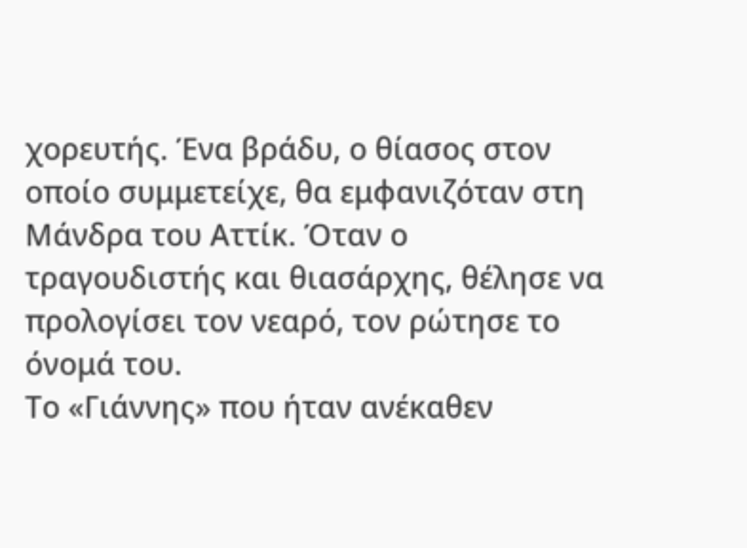χορευτής. Ένα βράδυ, ο θίασος στον οποίο συμμετείχε, θα εμφανιζόταν στη Μάνδρα του Αττίκ. Όταν ο τραγουδιστής και θιασάρχης, θέλησε να προλογίσει τον νεαρό, τον ρώτησε το όνομά του.
Το «Γιάννης» που ήταν ανέκαθεν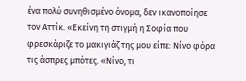ένα πολύ συνηθισμένο όνομα, δεν ικανοποίησε τον Αττίκ. «Εκείνη τη στιγμή η Σοφία που φρεσκάριζε το μακιγιάζ της μου είπε: Νίνο φόρα τις άσπρες μπότες. «Νίνο, τι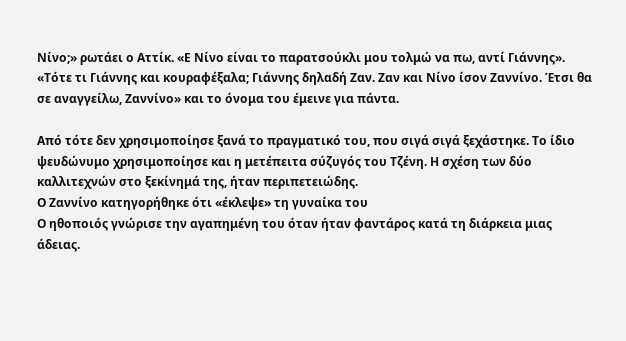Νίνο;» ρωτάει ο Αττίκ. «Ε Νίνο είναι το παρατσούκλι μου τολμώ να πω, αντί Γιάννης». «Τότε τι Γιάννης και κουραφέξαλα; Γιάννης δηλαδή Ζαν. Ζαν και Νίνο ίσον Ζαννίνο. Έτσι θα σε αναγγείλω, Ζαννίνο» και το όνομα του έμεινε για πάντα.

Από τότε δεν χρησιμοποίησε ξανά το πραγματικό του, που σιγά σιγά ξεχάστηκε. Το ίδιο ψευδώνυμο χρησιμοποίησε και η μετέπειτα σύζυγός του Τζένη. Η σχέση των δύο καλλιτεχνών στο ξεκίνημά της, ήταν περιπετειώδης.
Ο Ζαννίνο κατηγορήθηκε ότι «έκλεψε» τη γυναίκα του
Ο ηθοποιός γνώρισε την αγαπημένη του όταν ήταν φαντάρος κατά τη διάρκεια μιας άδειας.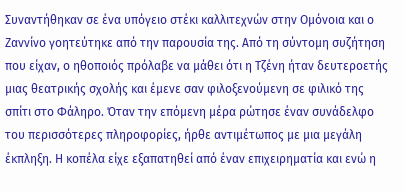Συναντήθηκαν σε ένα υπόγειο στέκι καλλιτεχνών στην Ομόνοια και ο Ζαννίνο γοητεύτηκε από την παρουσία της. Από τη σύντομη συζήτηση που είχαν, ο ηθοποιός πρόλαβε να μάθει ότι η Τζένη ήταν δευτεροετής μιας θεατρικής σχολής και έμενε σαν φιλοξενούμενη σε φιλικό της σπίτι στο Φάληρο. Όταν την επόμενη μέρα ρώτησε έναν συνάδελφο του περισσότερες πληροφορίες, ήρθε αντιμέτωπος με μια μεγάλη έκπληξη. Η κοπέλα είχε εξαπατηθεί από έναν επιχειρηματία και ενώ η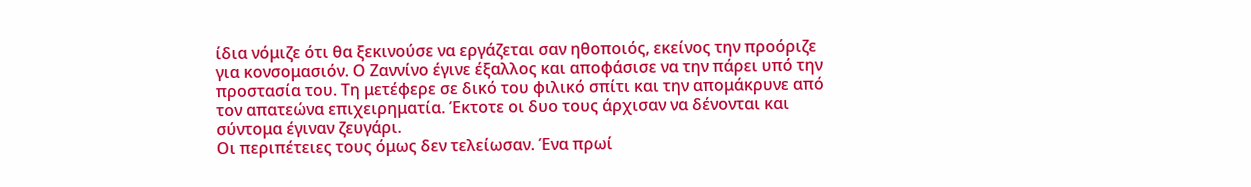ίδια νόμιζε ότι θα ξεκινούσε να εργάζεται σαν ηθοποιός, εκείνος την προόριζε για κονσομασιόν. Ο Ζαννίνο έγινε έξαλλος και αποφάσισε να την πάρει υπό την προστασία του. Τη μετέφερε σε δικό του φιλικό σπίτι και την απομάκρυνε από τον απατεώνα επιχειρηματία. Έκτοτε οι δυο τους άρχισαν να δένονται και σύντομα έγιναν ζευγάρι.
Οι περιπέτειες τους όμως δεν τελείωσαν. Ένα πρωί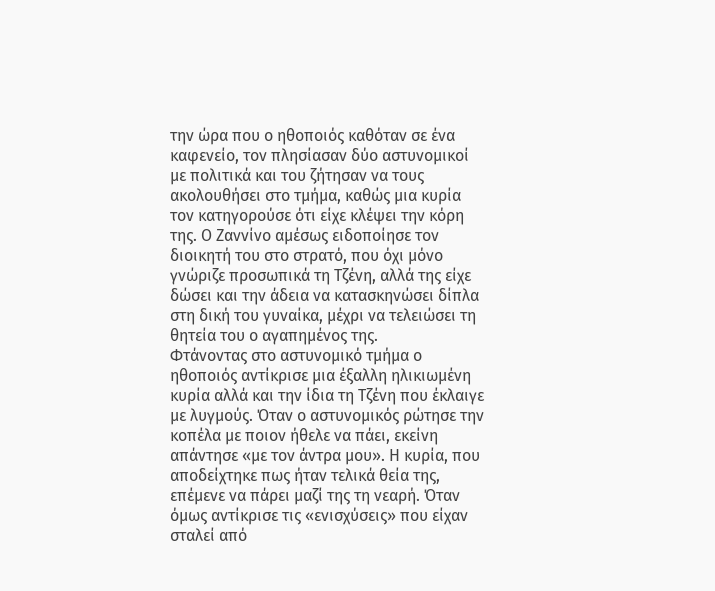την ώρα που ο ηθοποιός καθόταν σε ένα καφενείο, τον πλησίασαν δύο αστυνομικοί με πολιτικά και του ζήτησαν να τους ακολουθήσει στο τμήμα, καθώς μια κυρία τον κατηγορούσε ότι είχε κλέψει την κόρη της. Ο Ζαννίνο αμέσως ειδοποίησε τον διοικητή του στο στρατό, που όχι μόνο γνώριζε προσωπικά τη Τζένη, αλλά της είχε δώσει και την άδεια να κατασκηνώσει δίπλα στη δική του γυναίκα, μέχρι να τελειώσει τη θητεία του ο αγαπημένος της.
Φτάνοντας στο αστυνομικό τμήμα ο ηθοποιός αντίκρισε μια έξαλλη ηλικιωμένη κυρία αλλά και την ίδια τη Τζένη που έκλαιγε με λυγμούς. Όταν ο αστυνομικός ρώτησε την κοπέλα με ποιον ήθελε να πάει, εκείνη απάντησε «με τον άντρα μου». Η κυρία, που αποδείχτηκε πως ήταν τελικά θεία της, επέμενε να πάρει μαζί της τη νεαρή. Όταν όμως αντίκρισε τις «ενισχύσεις» που είχαν σταλεί από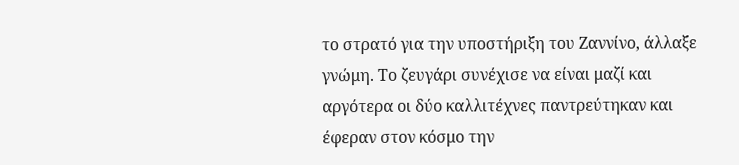το στρατό για την υποστήριξη του Ζαννίνο, άλλαξε γνώμη. Το ζευγάρι συνέχισε να είναι μαζί και αργότερα οι δύο καλλιτέχνες παντρεύτηκαν και έφεραν στον κόσμο την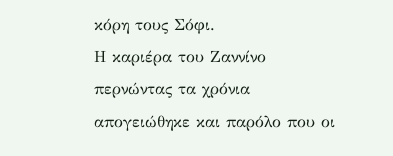κόρη τους Σόφι.
Η καριέρα του Ζαννίνο περνώντας τα χρόνια απογειώθηκε και παρόλο που οι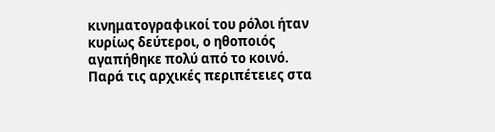κινηματογραφικοί του ρόλοι ήταν κυρίως δεύτεροι, ο ηθοποιός αγαπήθηκε πολύ από το κοινό. Παρά τις αρχικές περιπέτειες στα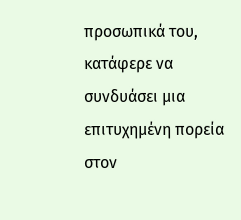προσωπικά του, κατάφερε να συνδυάσει μια επιτυχημένη πορεία στον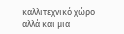καλλιτεχνικό χώρο αλλά και μια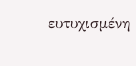ευτυχισμένη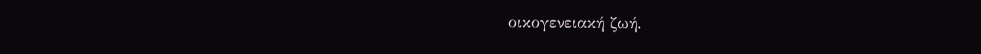οικογενειακή ζωή.